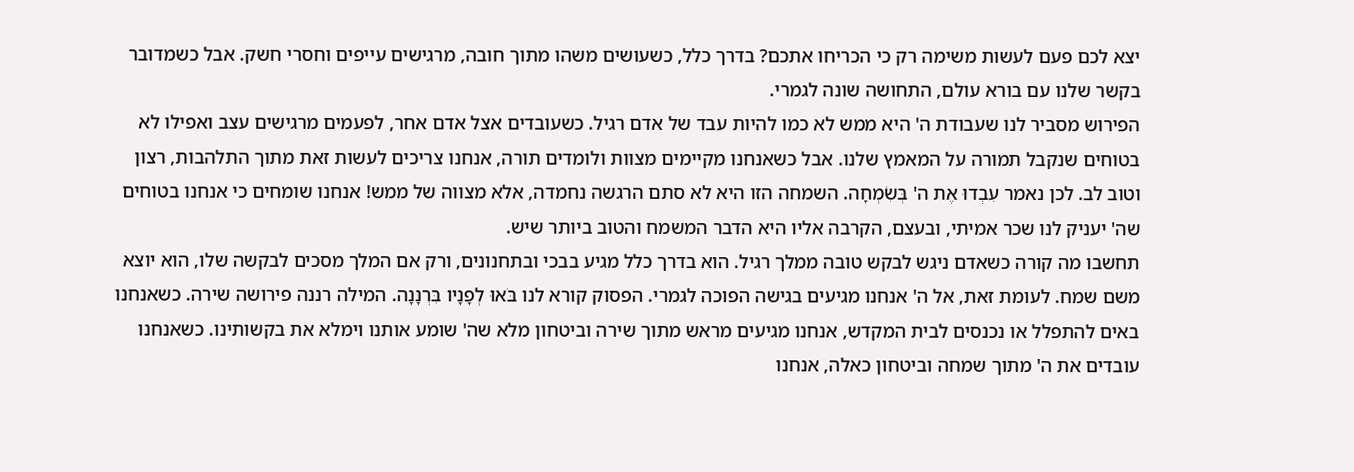יצא לכם פעם לעשות משימה רק כי הכריחו אתכם? בדרך כלל, כשעושים משהו מתוך חובה, מרגישים עייפים וחסרי חשק. אבל כשמדובר בקשר שלנו עם בורא עולם, התחושה שונה לגמרי.
הפירוש מסביר לנו שעבודת ה' היא ממש לא כמו להיות עבד של אדם רגיל. כשעובדים אצל אדם אחר, לפעמים מרגישים עצב ואפילו לא בטוחים שנקבל תמורה על המאמץ שלנו. אבל כשאנחנו מקיימים מצוות ולומדים תורה, אנחנו צריכים לעשות זאת מתוך התלהבות, רצון וטוב לב. לכן נאמר עִבְדוּ אֶת ה' בְּשִׂמְחָה. השמחה הזו היא לא סתם הרגשה נחמדה, אלא מצווה של ממש! אנחנו שומחים כי אנחנו בטוחים שה' יעניק לנו שכר אמיתי, ובעצם, הקרבה אליו היא הדבר המשמח והטוב ביותר שיש.
תחשבו מה קורה כשאדם ניגש לבקש טובה ממלך רגיל. הוא בדרך כלל מגיע בבכי ובתחנונים, ורק אם המלך מסכים לבקשה שלו, הוא יוצא משם שמח. לעומת זאת, אל ה' אנחנו מגיעים בגישה הפוכה לגמרי. הפסוק קורא לנו בֹּאוּ לְפָנָיו בִּרְנָנָה. המילה רננה פירושה שירה. כשאנחנו באים להתפלל או נכנסים לבית המקדש, אנחנו מגיעים מראש מתוך שירה וביטחון מלא שה' שומע אותנו וימלא את בקשותינו. כשאנחנו עובדים את ה' מתוך שמחה וביטחון כאלה, אנחנו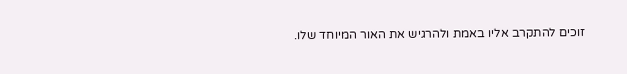זוכים להתקרב אליו באמת ולהרגיש את האור המיוחד שלו.